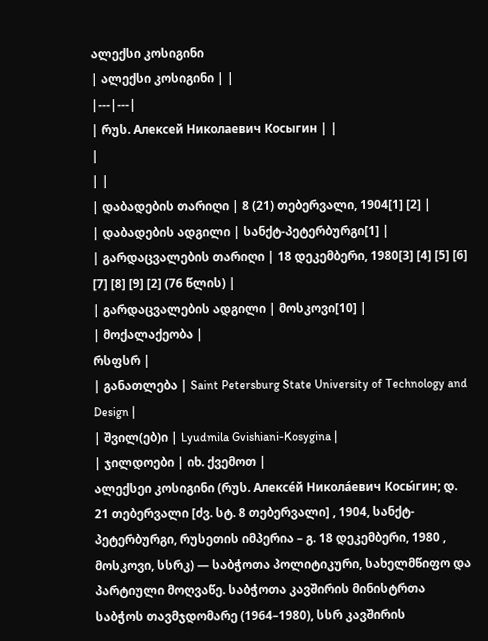ალექსი კოსიგინი
| ალექსი კოსიგინი | |
|---|---|
| რუს. Алексей Николаевич Косыгин | |
|
| |
| დაბადების თარიღი | 8 (21) თებერვალი, 1904[1] [2] |
| დაბადების ადგილი | სანქტ-პეტერბურგი[1] |
| გარდაცვალების თარიღი | 18 დეკემბერი, 1980[3] [4] [5] [6] [7] [8] [9] [2] (76 წლის) |
| გარდაცვალების ადგილი | მოსკოვი[10] |
| მოქალაქეობა |
რსფსრ |
| განათლება | Saint Petersburg State University of Technology and Design |
| შვილ(ებ)ი | Lyudmila Gvishiani-Kosygina |
| ჯილდოები | იხ. ქვემოთ |
ალექსეი კოსიგინი (რუს. Алексе́й Никола́евич Косы́гин; დ. 21 თებერვალი [ძვ. სტ. 8 თებერვალი] , 1904, სანქტ-პეტერბურგი, რუსეთის იმპერია – გ. 18 დეკემბერი, 1980 , მოსკოვი, სსრკ) — საბჭოთა პოლიტიკური, სახელმწიფო და პარტიული მოღვაწე. საბჭოთა კავშირის მინისტრთა საბჭოს თავმჯდომარე (1964–1980), სსრ კავშირის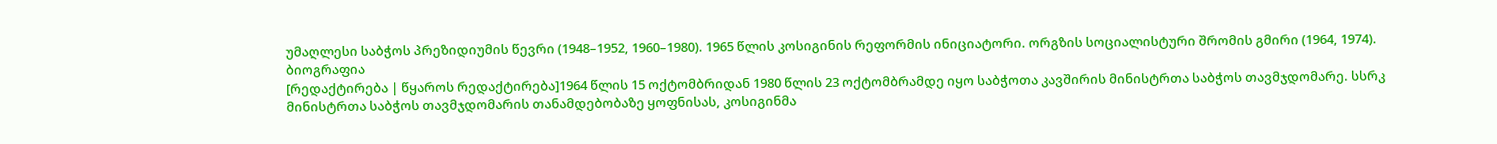უმაღლესი საბჭოს პრეზიდიუმის წევრი (1948–1952, 1960–1980). 1965 წლის კოსიგინის რეფორმის ინიციატორი. ორგზის სოციალისტური შრომის გმირი (1964, 1974).
ბიოგრაფია
[რედაქტირება | წყაროს რედაქტირება]1964 წლის 15 ოქტომბრიდან 1980 წლის 23 ოქტომბრამდე იყო საბჭოთა კავშირის მინისტრთა საბჭოს თავმჯდომარე. სსრკ მინისტრთა საბჭოს თავმჯდომარის თანამდებობაზე ყოფნისას, კოსიგინმა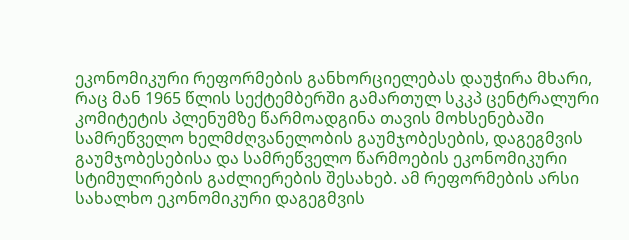ეკონომიკური რეფორმების განხორციელებას დაუჭირა მხარი, რაც მან 1965 წლის სექტემბერში გამართულ სკკპ ცენტრალური კომიტეტის პლენუმზე წარმოადგინა თავის მოხსენებაში სამრეწველო ხელმძღვანელობის გაუმჯობესების, დაგეგმვის გაუმჯობესებისა და სამრეწველო წარმოების ეკონომიკური სტიმულირების გაძლიერების შესახებ. ამ რეფორმების არსი სახალხო ეკონომიკური დაგეგმვის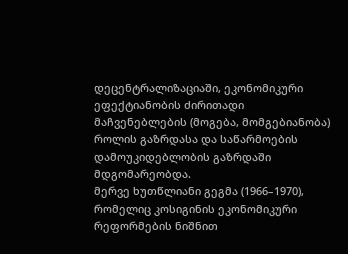დეცენტრალიზაციაში, ეკონომიკური ეფექტიანობის ძირითადი მაჩვენებლების (მოგება, მომგებიანობა) როლის გაზრდასა და საწარმოების დამოუკიდებლობის გაზრდაში მდგომარეობდა.
მერვე ხუთწლიანი გეგმა (1966–1970), რომელიც კოსიგინის ეკონომიკური რეფორმების ნიშნით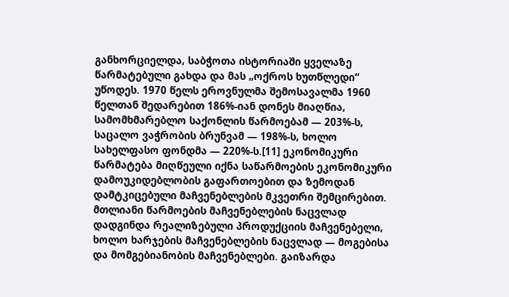განხორციელდა, საბჭოთა ისტორიაში ყველაზე წარმატებული გახდა და მას „ოქროს ხუთწლედი“ უწოდეს. 1970 წელს ეროვნულმა შემოსავალმა 1960 წელთან შედარებით 186%-იან დონეს მიაღწია, სამომხმარებლო საქონლის წარმოებამ — 203%-ს, საცალო ვაჭრობის ბრუნვამ — 198%-ს, ხოლო სახელფასო ფონდმა — 220%-ს.[11] ეკონომიკური წარმატება მიღწეული იქნა საწარმოების ეკონომიკური დამოუკიდებლობის გაფართოებით და ზემოდან დამტკიცებული მაჩვენებლების მკვეთრი შემცირებით. მთლიანი წარმოების მაჩვენებლების ნაცვლად დადგინდა რეალიზებული პროდუქციის მაჩვენებელი, ხოლო ხარჯების მაჩვენებლების ნაცვლად — მოგებისა და მომგებიანობის მაჩვენებლები. გაიზარდა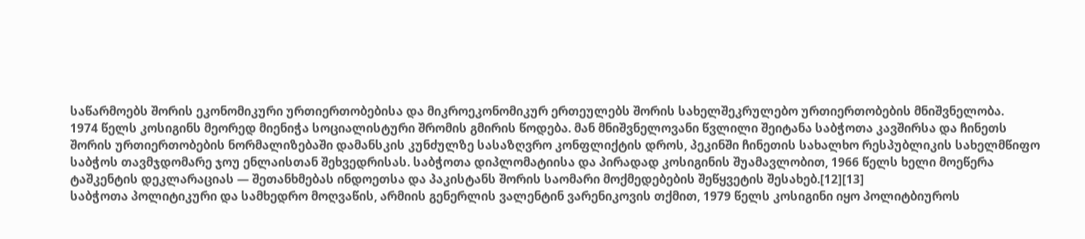საწარმოებს შორის ეკონომიკური ურთიერთობებისა და მიკროეკონომიკურ ერთეულებს შორის სახელშეკრულებო ურთიერთობების მნიშვნელობა.
1974 წელს კოსიგინს მეორედ მიენიჭა სოციალისტური შრომის გმირის წოდება. მან მნიშვნელოვანი წვლილი შეიტანა საბჭოთა კავშირსა და ჩინეთს შორის ურთიერთობების ნორმალიზებაში დამანსკის კუნძულზე სასაზღვრო კონფლიქტის დროს, პეკინში ჩინეთის სახალხო რესპუბლიკის სახელმწიფო საბჭოს თავმჯდომარე ჯოუ ენლაისთან შეხვედრისას. საბჭოთა დიპლომატიისა და პირადად კოსიგინის შუამავლობით, 1966 წელს ხელი მოეწერა ტაშკენტის დეკლარაციას — შეთანხმებას ინდოეთსა და პაკისტანს შორის საომარი მოქმედებების შეწყვეტის შესახებ.[12][13]
საბჭოთა პოლიტიკური და სამხედრო მოღვაწის, არმიის გენერლის ვალენტინ ვარენიკოვის თქმით, 1979 წელს კოსიგინი იყო პოლიტბიუროს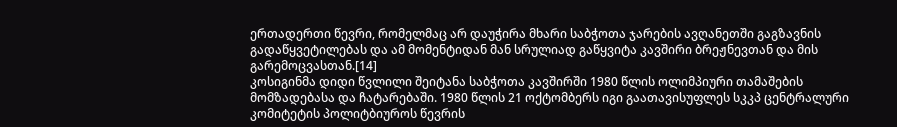ერთადერთი წევრი, რომელმაც არ დაუჭირა მხარი საბჭოთა ჯარების ავღანეთში გაგზავნის გადაწყვეტილებას და ამ მომენტიდან მან სრულიად გაწყვიტა კავშირი ბრეჟნევთან და მის გარემოცვასთან.[14]
კოსიგინმა დიდი წვლილი შეიტანა საბჭოთა კავშირში 1980 წლის ოლიმპიური თამაშების მომზადებასა და ჩატარებაში. 1980 წლის 21 ოქტომბერს იგი გაათავისუფლეს სკკპ ცენტრალური კომიტეტის პოლიტბიუროს წევრის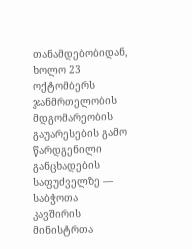თანამდებობიდან, ხოლო 23 ოქტომბერს ჯანმრთელობის მდგომარეობის გაუარესების გამო წარდგენილი განცხადების საფუძველზე — საბჭოთა კავშირის მინისტრთა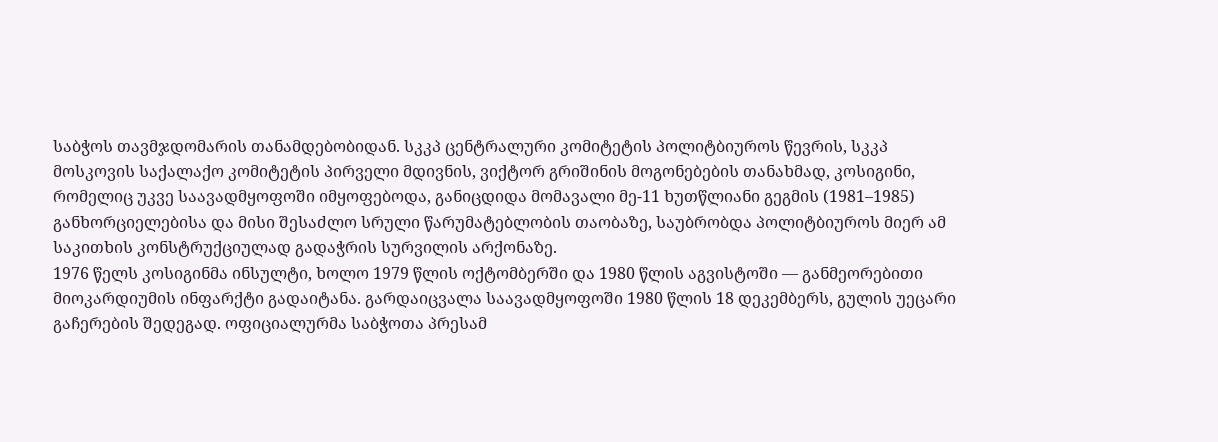საბჭოს თავმჯდომარის თანამდებობიდან. სკკპ ცენტრალური კომიტეტის პოლიტბიუროს წევრის, სკკპ მოსკოვის საქალაქო კომიტეტის პირველი მდივნის, ვიქტორ გრიშინის მოგონებების თანახმად, კოსიგინი, რომელიც უკვე საავადმყოფოში იმყოფებოდა, განიცდიდა მომავალი მე-11 ხუთწლიანი გეგმის (1981–1985) განხორციელებისა და მისი შესაძლო სრული წარუმატებლობის თაობაზე, საუბრობდა პოლიტბიუროს მიერ ამ საკითხის კონსტრუქციულად გადაჭრის სურვილის არქონაზე.
1976 წელს კოსიგინმა ინსულტი, ხოლო 1979 წლის ოქტომბერში და 1980 წლის აგვისტოში — განმეორებითი მიოკარდიუმის ინფარქტი გადაიტანა. გარდაიცვალა საავადმყოფოში 1980 წლის 18 დეკემბერს, გულის უეცარი გაჩერების შედეგად. ოფიციალურმა საბჭოთა პრესამ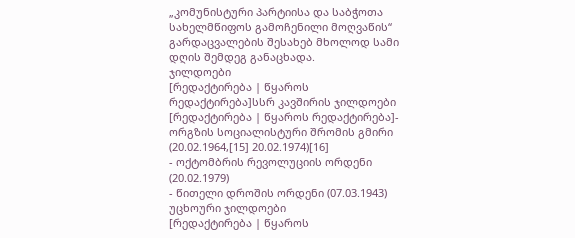„კომუნისტური პარტიისა და საბჭოთა სახელმწიფოს გამოჩენილი მოღვაწის“ გარდაცვალების შესახებ მხოლოდ სამი დღის შემდეგ განაცხადა.
ჯილდოები
[რედაქტირება | წყაროს რედაქტირება]სსრ კავშირის ჯილდოები
[რედაქტირება | წყაროს რედაქტირება]- ორგზის სოციალისტური შრომის გმირი (20.02.1964,[15] 20.02.1974)[16]
- ოქტომბრის რევოლუციის ორდენი (20.02.1979)
- წითელი დროშის ორდენი (07.03.1943)
უცხოური ჯილდოები
[რედაქტირება | წყაროს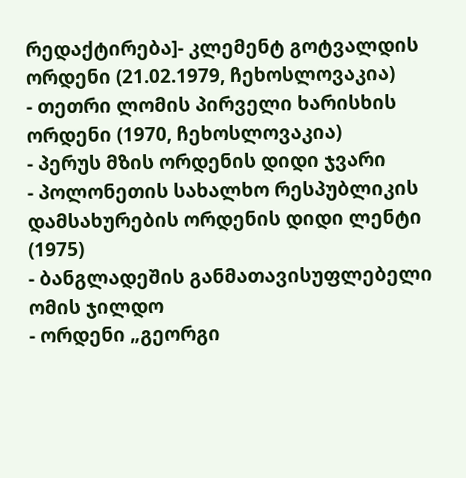რედაქტირება]- კლემენტ გოტვალდის ორდენი (21.02.1979, ჩეხოსლოვაკია)
- თეთრი ლომის პირველი ხარისხის ორდენი (1970, ჩეხოსლოვაკია)
- პერუს მზის ორდენის დიდი ჯვარი
- პოლონეთის სახალხო რესპუბლიკის დამსახურების ორდენის დიდი ლენტი (1975)
- ბანგლადეშის განმათავისუფლებელი ომის ჯილდო
- ორდენი „გეორგი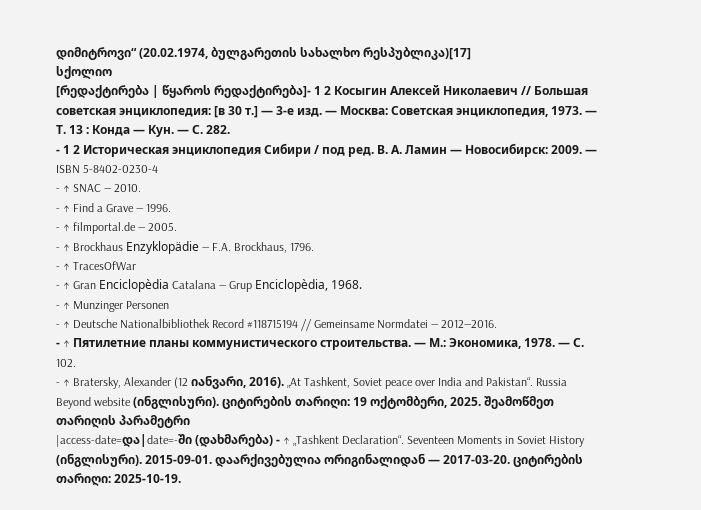დიმიტროვი“ (20.02.1974, ბულგარეთის სახალხო რესპუბლიკა)[17]
სქოლიო
[რედაქტირება | წყაროს რედაქტირება]- 1 2 Косыгин Алексей Николаевич // Большая советская энциклопедия: [в 30 т.] — 3-е изд. — Москва: Советская энциклопедия, 1973. — Т. 13 : Конда — Кун. — С. 282.
- 1 2 Историческая энциклопедия Сибири / под ред. В. А. Ламин — Новосибирск: 2009. — ISBN 5-8402-0230-4
- ↑ SNAC — 2010.
- ↑ Find a Grave — 1996.
- ↑ filmportal.de — 2005.
- ↑ Brockhaus Enzyklopädie — F.A. Brockhaus, 1796.
- ↑ TracesOfWar
- ↑ Gran Enciclopèdia Catalana — Grup Enciclopèdia, 1968.
- ↑ Munzinger Personen
- ↑ Deutsche Nationalbibliothek Record #118715194 // Gemeinsame Normdatei — 2012—2016.
- ↑ Пятилетние планы коммунистического строительства. — М.: Экономика, 1978. — С. 102.
- ↑ Bratersky, Alexander (12 იანვარი, 2016). „At Tashkent, Soviet peace over India and Pakistan“. Russia Beyond website (ინგლისური). ციტირების თარიღი: 19 ოქტომბერი, 2025. შეამოწმეთ თარიღის პარამეტრი
|access-date=და|date=-ში (დახმარება) - ↑ „Tashkent Declaration“. Seventeen Moments in Soviet History (ინგლისური). 2015-09-01. დაარქივებულია ორიგინალიდან — 2017-03-20. ციტირების თარიღი: 2025-10-19.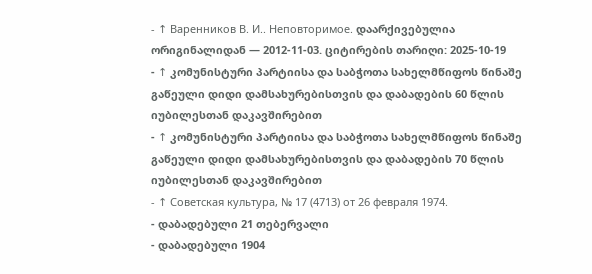- ↑ Варенников В. И.. Неповторимое. დაარქივებულია ორიგინალიდან — 2012-11-03. ციტირების თარიღი: 2025-10-19
- ↑ კომუნისტური პარტიისა და საბჭოთა სახელმწიფოს წინაშე გაწეული დიდი დამსახურებისთვის და დაბადების 60 წლის იუბილესთან დაკავშირებით
- ↑ კომუნისტური პარტიისა და საბჭოთა სახელმწიფოს წინაშე გაწეული დიდი დამსახურებისთვის და დაბადების 70 წლის იუბილესთან დაკავშირებით
- ↑ Советская культура, № 17 (4713) от 26 февраля 1974.
- დაბადებული 21 თებერვალი
- დაბადებული 1904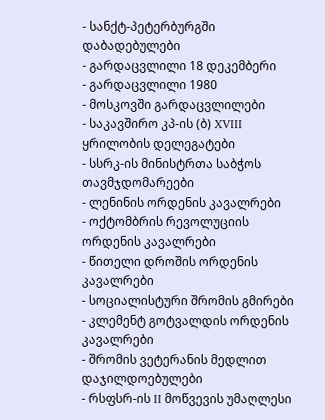- სანქტ-პეტერბურგში დაბადებულები
- გარდაცვლილი 18 დეკემბერი
- გარდაცვლილი 1980
- მოსკოვში გარდაცვლილები
- საკავშირო კპ-ის (ბ) XVIII ყრილობის დელეგატები
- სსრკ-ის მინისტრთა საბჭოს თავმჯდომარეები
- ლენინის ორდენის კავალრები
- ოქტომბრის რევოლუციის ორდენის კავალრები
- წითელი დროშის ორდენის კავალრები
- სოციალისტური შრომის გმირები
- კლემენტ გოტვალდის ორდენის კავალრები
- შრომის ვეტერანის მედლით დაჯილდოებულები
- რსფსრ-ის II მოწვევის უმაღლესი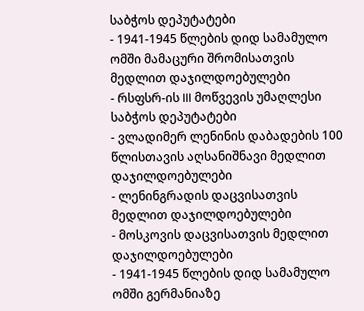საბჭოს დეპუტატები
- 1941-1945 წლების დიდ სამამულო ომში მამაცური შრომისათვის მედლით დაჯილდოებულები
- რსფსრ-ის III მოწვევის უმაღლესი საბჭოს დეპუტატები
- ვლადიმერ ლენინის დაბადების 100 წლისთავის აღსანიშნავი მედლით დაჯილდოებულები
- ლენინგრადის დაცვისათვის მედლით დაჯილდოებულები
- მოსკოვის დაცვისათვის მედლით დაჯილდოებულები
- 1941-1945 წლების დიდ სამამულო ომში გერმანიაზე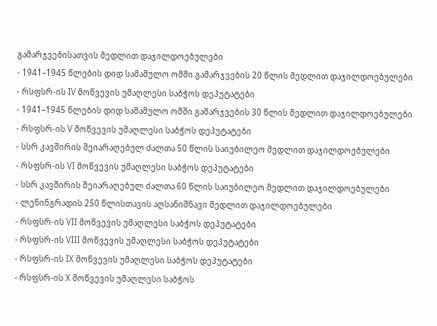გამარჯვებისათვის მედლით დაჯილდოებულები
- 1941–1945 წლების დიდ სამამულო ომში გამარჯვების 20 წლის მედლით დაჯილდოებულები
- რსფსრ-ის IV მოწვევის უმაღლესი საბჭოს დეპუტატები
- 1941–1945 წლების დიდ სამამულო ომში გამარჯვების 30 წლის მედლით დაჯილდოებულები
- რსფსრ-ის V მოწვევის უმაღლესი საბჭოს დეპუტატები
- სსრ კავშირის შეიარაღებულ ძალთა 50 წლის საიუბილეო მედლით დაჯილდოებულები
- რსფსრ-ის VI მოწვევის უმაღლესი საბჭოს დეპუტატები
- სსრ კავშირის შეიარაღებულ ძალთა 60 წლის საიუბილეო მედლით დაჯილდოებულები
- ლენინგრადის 250 წლისთავის აღსანიშნავი მედლით დაჯილდოებულები
- რსფსრ-ის VII მოწვევის უმაღლესი საბჭოს დეპუტატები
- რსფსრ-ის VIII მოწვევის უმაღლესი საბჭოს დეპუტატები
- რსფსრ-ის IX მოწვევის უმაღლესი საბჭოს დეპუტატები
- რსფსრ-ის X მოწვევის უმაღლესი საბჭოს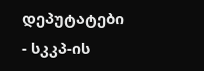დეპუტატები
- სკკპ-ის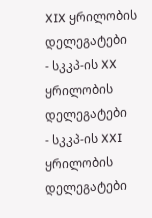XIX ყრილობის დელეგატები
- სკკპ-ის XX ყრილობის დელეგატები
- სკკპ-ის XXI ყრილობის დელეგატები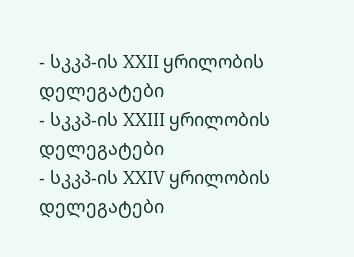- სკკპ-ის XXII ყრილობის დელეგატები
- სკკპ-ის XXIII ყრილობის დელეგატები
- სკკპ-ის XXIV ყრილობის დელეგატები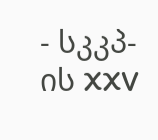- სკკპ-ის XXV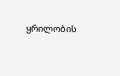ყრილობის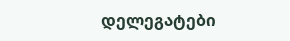დელეგატები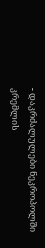- დაკრძალულები ნეკროპოლში კრემლის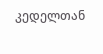კედელთან